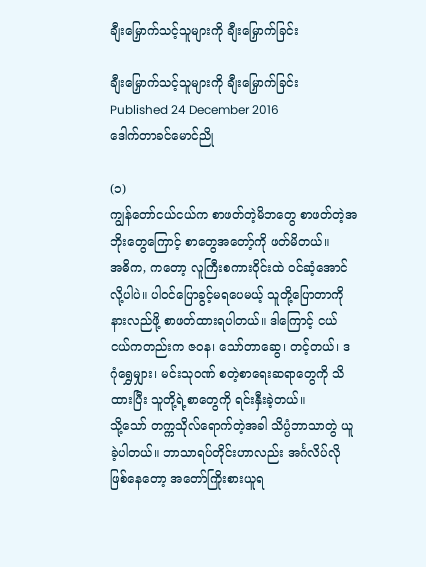ချီးမြှောက်သင့်သူများကို ချီးမြှောက်ခြင်း

ချီးမြှောက်သင့်သူများကို ချီးမြှောက်ခြင်း
Published 24 December 2016
ဒေါက်တာခင်မောင်ညို

(၁)
ကျွန်တော်ငယ်ငယ်က စာဖတ်တဲ့မိဘတွေ စာဖတ်တဲ့အဘိုးတွေကြောင့် စာတွေအတော့်ကို ဖတ်မိတယ်။
အဓိက, ကတော့ လူကြီးစကားဝိုင်းထဲ ဝင်ဆံ့အောင်လို့ပါပဲ။ ပါဝင်ပြောခွင့်မရပေမယ့် သူတို့ပြောတာကို နားလည်ဖို့ စာဖတ်ထားရပါတယ်။ ဒါကြောင့် ငယ်ငယ်ကတည်းက ဇဝန၊ သော်တာဆွေ၊ တင့်တယ်၊ ဒဂုံရွှေမျှား၊ မင်းသုဝဏ် စတဲ့စာရေးဆရာတွေကို သိထားပြီး သူတို့ရဲ့စာတွေကို ရင်းနှီးခဲ့တယ်။
သို့သော် တက္ကသိုလ်ရောက်တဲ့အခါ သိပ္ပံဘာသာတွဲ ယူခဲ့ပါတယ်။ ဘာသာရပ်တိုင်းဟာလည်း အင်္ဂလိပ်လိုဖြစ်နေတော့ အတော်ကြိုးစားယူရ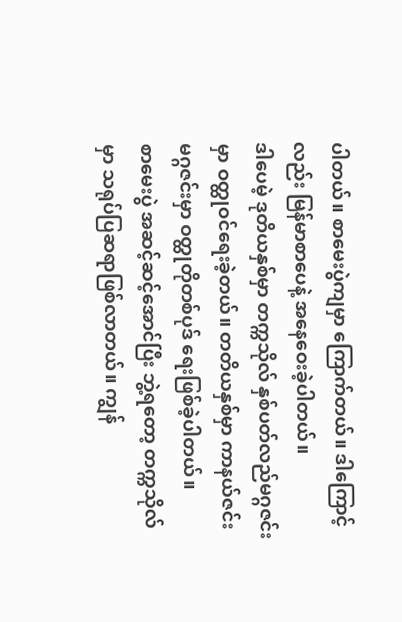ပါတယ်။ စာမေးပွဲကျမှာ ကြောက်တယ်။ ဒါကြောင့်လည်း မြန်မာစာပေနဲ့ အနေဝေးခဲ့ပါတယ်။
ဒါပေမဲ့ ဒုတိယနှစ်မှာ တက္ကသိုလ် နှစ်ပတ်လည်မဂ္ဂဇင်းမှာ ဝတ္ထုဝင်ရေးခဲ့တယ်။ တတိယနှစ်မှာ ကာနယ်ဇင်းမဂ္ဂဇင်းမှာ ဝတ္ထုတိုတစ်ပုဒ် ရေးဖြစ်ခဲ့ပါတယ်။
စာမေးပွဲ အဆင့်ဆင့်အောင်ပြီး ဘွဲ့ရတော့ တက္ကသိုလ်မှာ သရုပ်ပြဆရာဖြစ်လာတယ်။ ကျွန်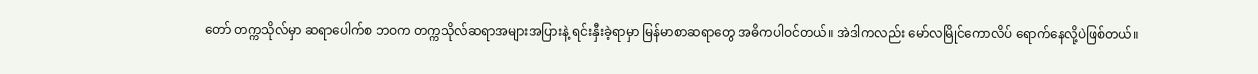တော် တက္ကသိုလ်မှာ ဆရာပေါက်စ ဘဝက တက္ကသိုလ်ဆရာအများအပြားနဲ့ ရင်းနှီးခဲ့ရာမှာ မြန်မာစာဆရာတွေ အဓိကပါဝင်တယ်။ အဲဒါကလည်း မော်လမြိုင်ကောလိပ် ရောက်နေလို့ပဲဖြစ်တယ်။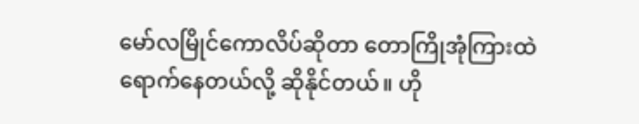မော်လမြိုင်ကောလိပ်ဆိုတာ တောကြိုအုံကြားထဲ ရောက်နေတယ်လို့ ဆိုနိုင်တယ်။ ဟို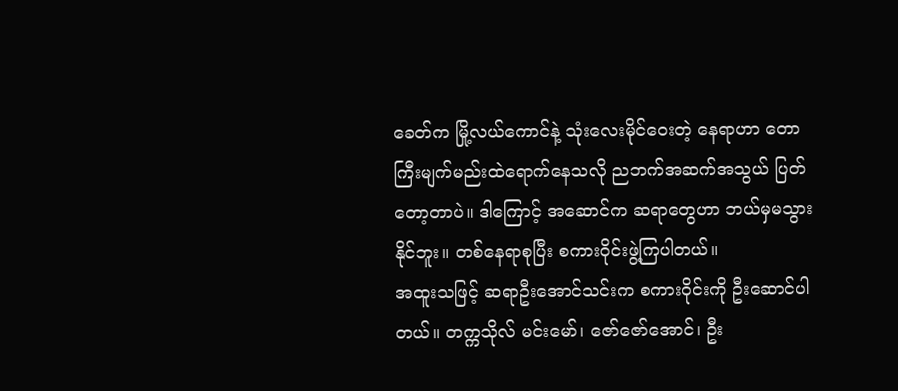ခေတ်က မြို့လယ်ကောင်နဲ့ သုံးလေးမိုင်ဝေးတဲ့ နေရာဟာ တောကြီးမျက်မည်းထဲရောက်နေသလို ညဘက်အဆက်အသွယ် ပြတ်တော့တာပဲ။ ဒါကြောင့် အဆောင်က ဆရာတွေဟာ ဘယ်မှမသွားနိုင်ဘူး။ တစ်နေရာစုပြီး စကားဝိုင်းဖွဲ့ကြပါတယ်။
အထူးသဖြင့် ဆရာဦးအောင်သင်းက စကားဝိုင်းကို ဦးဆောင်ပါတယ်။ တက္ကသိုလ် မင်းမော်၊ ဇော်ဇော်အောင်၊ ဦး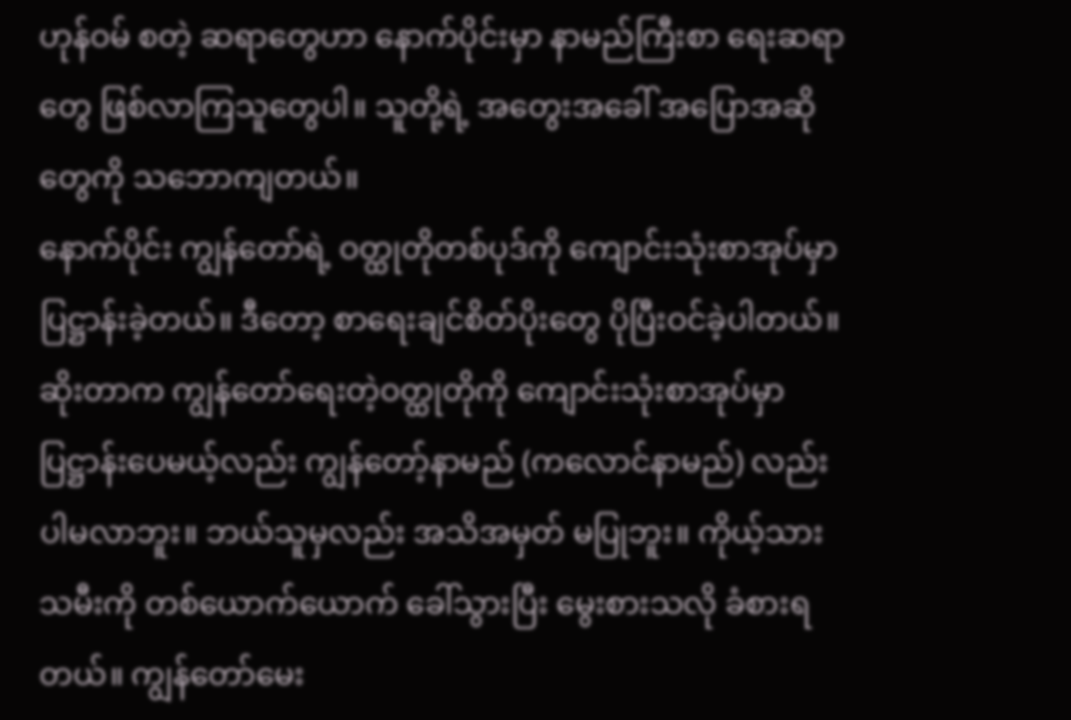ဟုန်ဝမ် စတဲ့ ဆရာတွေဟာ နောက်ပိုင်းမှာ နာမည်ကြီးစာ ရေးဆရာတွေ ဖြစ်လာကြသူတွေပါ။ သူတို့ရဲ့ အတွေးအခေါ် အပြောအဆိုတွေကို သဘောကျတယ်။
နောက်ပိုင်း ကျွန်တော်ရဲ့ ဝတ္ထုတိုတစ်ပုဒ်ကို ကျောင်းသုံးစာအုပ်မှာ ပြဋ္ဌာန်းခဲ့တယ်။ ဒီတော့ စာရေးချင်စိတ်ပိုးတွေ ပိုပြီးဝင်ခဲ့ပါတယ်။ ဆိုးတာက ကျွန်တော်ရေးတဲ့ဝတ္ထုတိုကို ကျောင်းသုံးစာအုပ်မှာ ပြဋ္ဌာန်းပေမယ့်လည်း ကျွန်တော့်နာမည် (ကလောင်နာမည်) လည်းပါမလာဘူး။ ဘယ်သူမှလည်း အသိအမှတ် မပြုဘူး။ ကိုယ့်သားသမီးကို တစ်ယောက်ယောက် ခေါ်သွားပြီး မွေးစားသလို ခံစားရတယ်။ ကျွန်တော်မေး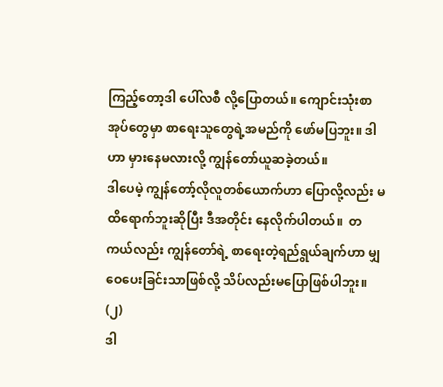ကြည့်တော့ဒါ ပေါ်လစီ လို့ပြောတယ်။ ကျောင်းသုံးစာအုပ်တွေမှာ စာရေးသူတွေရဲ့အမည်ကို ဖော်မပြဘူး။ ဒါဟာ မှားနေမလားလို့ ကျွန်တော်ယူဆခဲ့တယ်။
ဒါပေမဲ့ ကျွန်တော့်လိုလူတစ်ယောက်ဟာ ပြောလို့လည်း မထိရောက်ဘူးဆိုပြီး ဒီအတိုင်း နေလိုက်ပါတယ်။  တကယ်လည်း ကျွန်တော်ရဲ့ စာရေးတဲ့ရည်ရွယ်ချက်ဟာ မျှဝေပေးခြင်းသာဖြစ်လို့ သိပ်လည်းမပြောဖြစ်ပါဘူး။
(၂)
ဒါ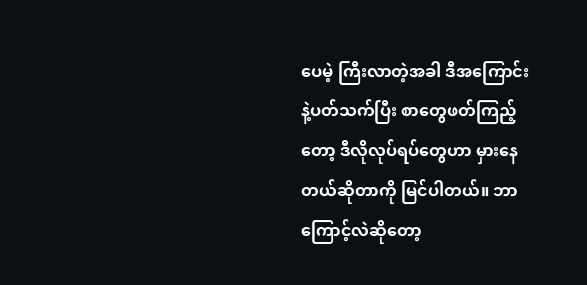ပေမဲ့ ကြီးလာတဲ့အခါ ဒီအကြောင်း နဲ့ပတ်သက်ပြီး စာတွေဖတ်ကြည့်တော့ ဒီလိုလုပ်ရပ်တွေဟာ မှားနေတယ်ဆိုတာကို မြင်ပါတယ်။ ဘာကြောင့်လဲဆိုတော့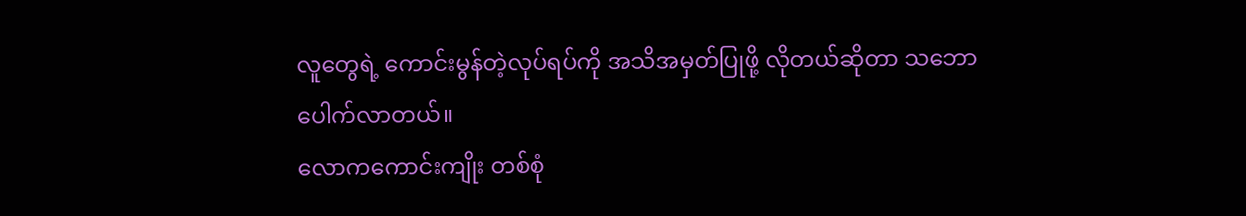လူတွေရဲ့ ကောင်းမွန်တဲ့လုပ်ရပ်ကို အသိအမှတ်ပြုဖို့ လိုတယ်ဆိုတာ သဘောပေါက်လာတယ်။
လောကကောင်းကျိုး တစ်စုံ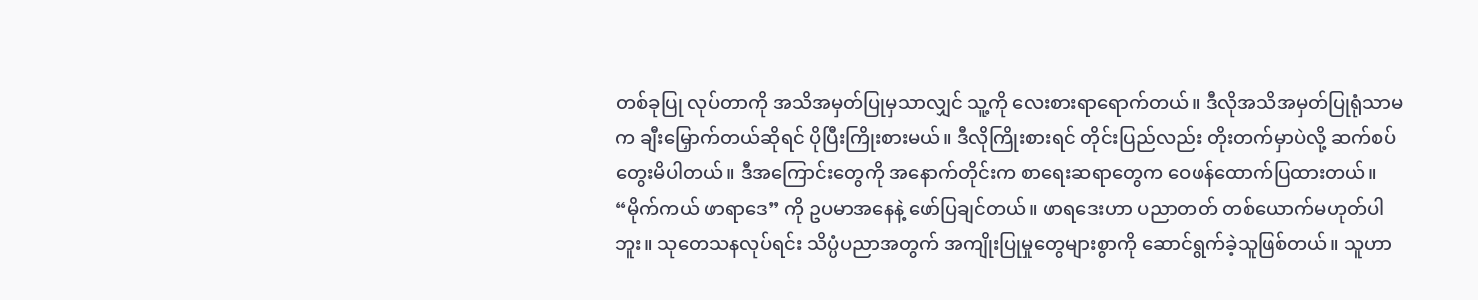တစ်ခုပြု လုပ်တာကို အသိအမှတ်ပြုမှသာလျှင် သူ့ကို လေးစားရာရောက်တယ်။ ဒီလိုအသိအမှတ်ပြုရုံသာမက ချီးမြှောက်တယ်ဆိုရင် ပိုပြီးကြိုးစားမယ်။ ဒီလိုကြိုးစားရင် တိုင်းပြည်လည်း တိုးတက်မှာပဲလို့ ဆက်စပ်တွေးမိပါတယ်။ ဒီအကြောင်းတွေကို အနောက်တိုင်းက စာရေးဆရာတွေက ဝေဖန်ထောက်ပြထားတယ်။
“မိုက်ကယ် ဖာရာဒေ” ကို ဥပမာအနေနဲ့ ဖော်ပြချင်တယ်။ ဖာရဒေးဟာ ပညာတတ် တစ်ယောက်မဟုတ်ပါဘူး။ သုတေသနလုပ်ရင်း သိပ္ပံပညာအတွက် အကျိုးပြုမှုတွေများစွာကို ဆောင်ရွက်ခဲ့သူဖြစ်တယ်။ သူဟာ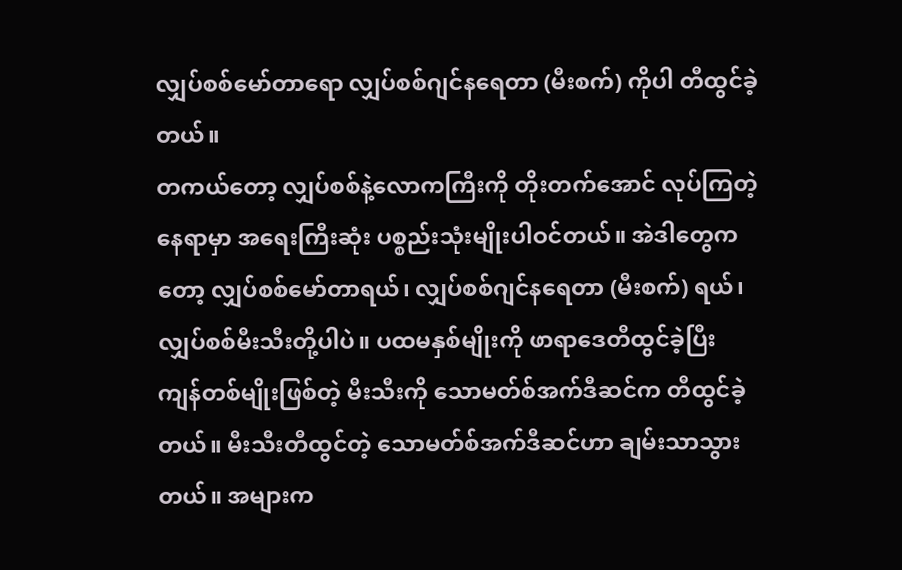လျှပ်စစ်မော်တာရော လျှပ်စစ်ဂျင်နရေတာ (မီးစက်) ကိုပါ တီထွင်ခဲ့တယ်။
တကယ်တော့ လျှပ်စစ်နဲ့လောကကြီးကို တိုးတက်အောင် လုပ်ကြတဲ့နေရာမှာ အရေးကြီးဆုံး ပစ္စည်းသုံးမျိုးပါဝင်တယ်။ အဲဒါတွေကတော့ လျှပ်စစ်မော်တာရယ်၊ လျှပ်စစ်ဂျင်နရေတာ (မီးစက်) ရယ်၊ လျှပ်စစ်မီးသီးတို့ပါပဲ။ ပထမနှစ်မျိုးကို ဖာရာဒေတီထွင်ခဲ့ပြီး ကျန်တစ်မျိုးဖြစ်တဲ့ မီးသီးကို သောမတ်စ်အက်ဒီဆင်က တီထွင်ခဲ့တယ်။ မီးသီးတီထွင်တဲ့ သောမတ်စ်အက်ဒီဆင်ဟာ ချမ်းသာသွားတယ်။ အများက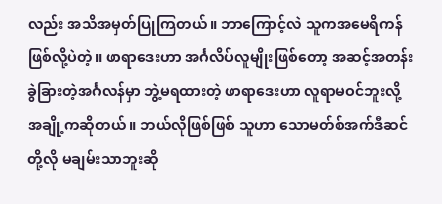လည်း အသိအမှတ်ပြုကြတယ်။ ဘာကြောင့်လဲ သူကအမေရိကန် ဖြစ်လို့ပဲတဲ့။ ဖာရာဒေးဟာ အင်္ဂလိပ်လူမျိုးဖြစ်တော့ အဆင့်အတန်း ခွဲခြားတဲ့အင်္ဂလန်မှာ ဘွဲ့မရထားတဲ့ ဖာရာဒေးဟာ လူရာမဝင်ဘူးလို့ အချို့ကဆိုတယ်။ ဘယ်လိုဖြစ်ဖြစ် သူဟာ သောမတ်စ်အက်ဒီဆင်တို့လို မချမ်းသာဘူးဆို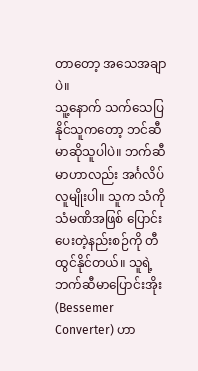တာတော့ အသေအချာပဲ။
သူ့နောက် သက်သေပြနိုင်သူကတော့ ဘင်ဆီမာဆိုသူပါပဲ။ ဘက်ဆီမာဟာလည်း အင်္ဂလိပ်လူမျိုးပါ။ သူက သံကို သံမဏိအဖြစ် ပြောင်းပေးတဲ့နည်းစဉ်ကို တီထွင်နိုင်တယ်။ သူရဲ့ဘက်ဆီမာပြောင်းအိုး (Bessemer Converter) ဟာ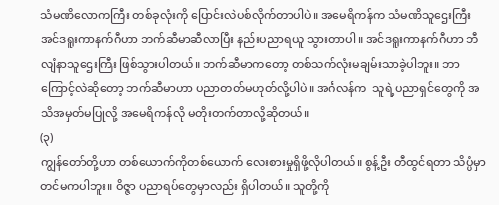သံမဏိလောကကြီး တစ်ခုလုံးကို ပြောင်းလဲပစ်လိုက်တာပါပဲ။ အမေရိကန်က သံမဏိသူဌေးကြီး အင်ဒရူးကာနက်ဂီဟာ ဘက်ဆီမာဆီလာပြီး နည်းပညာရယူ သွားတာပါ။ အင်ဒရူးကာနက်ဂီဟာ ဘီလျံနာသူဌေးကြီး ဖြစ်သွားပါတယ်။ ဘက်ဆီမာကတော့ တစ်သက်လုံးမချမ်းသာခဲ့ပါဘူး။ ဘာကြောင့်လဲဆိုတော့ ဘက်ဆီမာဟာ ပညာတတ်မဟုတ်လို့ပါပဲ။ အင်္ဂလန်က  သူရဲ့ပညာရှင်တွေကို အသိအမှတ်မပြုလို့ အမေရိကန်လို မတိုးတက်တာလို့ဆိုတယ်။
(၃)
ကျွန်တော်တို့ဟာ တစ်ယောက်ကိုတစ်ယောက် လေးစားမှုရှိဖို့လိုပါတယ်။ စွန့်ဦး တီထွင်ရတာ သိပ္ပံမှာတင်မကပါဘူး။ ဝိဇ္ဇာ ပညာရပ်တွေမှာလည်း ရှိပါတယ်။ သူတို့ကို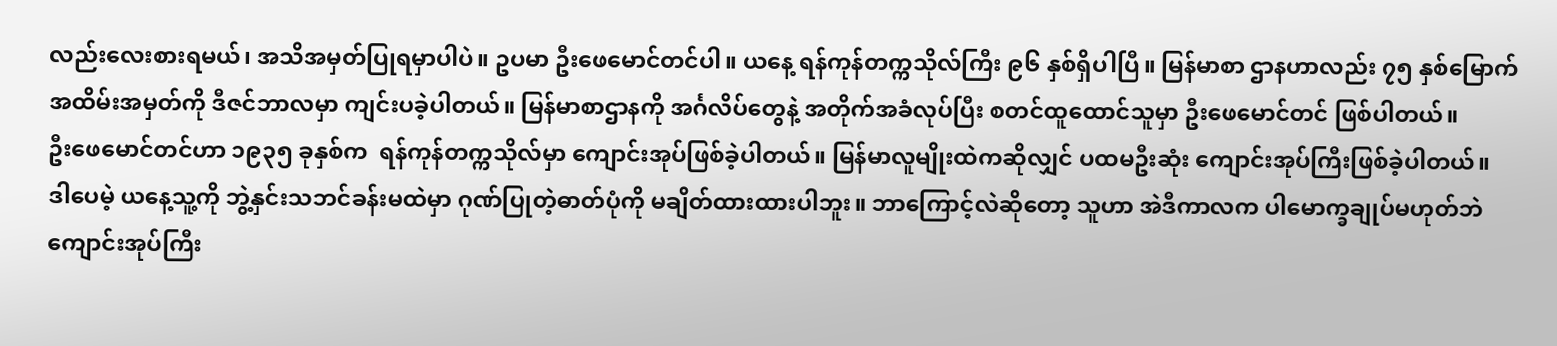လည်းလေးစားရမယ်၊ အသိအမှတ်ပြုရမှာပါပဲ။ ဥပမာ ဦးဖေမောင်တင်ပါ။ ယနေ့ ရန်ကုန်တက္ကသိုလ်ကြီး ၉၆ နှစ်ရှိပါပြီ။ မြန်မာစာ ဌာနဟာလည်း ၇၅ နှစ်မြောက် အထိမ်းအမှတ်ကို ဒီဇင်ဘာလမှာ ကျင်းပခဲ့ပါတယ်။ မြန်မာစာဌာနကို အင်္ဂလိပ်တွေနဲ့ အတိုက်အခံလုပ်ပြီး စတင်ထူထောင်သူမှာ ဦးဖေမောင်တင် ဖြစ်ပါတယ်။
ဦးဖေမောင်တင်ဟာ ၁၉၃၅ ခုနှစ်က  ရန်ကုန်တက္ကသိုလ်မှာ ကျောင်းအုပ်ဖြစ်ခဲ့ပါတယ်။ မြန်မာလူမျိုးထဲကဆိုလျှင် ပထမဦးဆုံး ကျောင်းအုပ်ကြီးဖြစ်ခဲ့ပါတယ်။
ဒါပေမဲ့ ယနေ့သူ့ကို ဘွဲ့နှင်းသဘင်ခန်းမထဲမှာ ဂုဏ်ပြုတဲ့ဓာတ်ပုံကို မချိတ်ထားထားပါဘူး။ ဘာကြောင့်လဲဆိုတော့ သူဟာ အဲဒီကာလက ပါမောက္ခချုပ်မဟုတ်ဘဲ ကျောင်းအုပ်ကြီး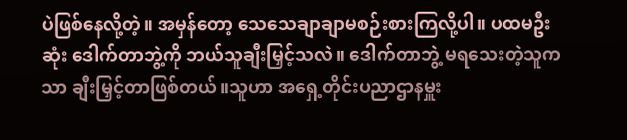ပဲဖြစ်နေလို့တဲ့။ အမှန်တော့ သေသေချာချာမစဉ်းစားကြလို့ပါ။ ပထမဦးဆုံး ဒေါက်တာဘွဲ့ကို ဘယ်သူချီးမြှင့်သလဲ။ ဒေါက်တာဘွဲ့ မရသေးတဲ့သူကသာ ချီးမြှင့်တာဖြစ်တယ်။သူဟာ အရှေ့တိုင်းပညာဌာနမှူး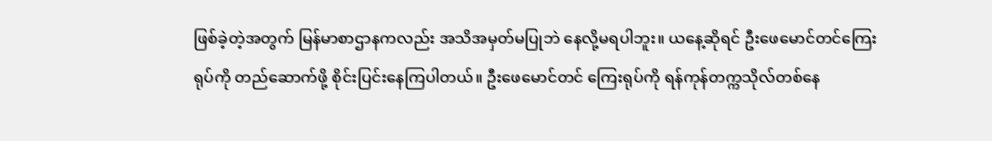ဖြစ်ခဲ့တဲ့အတွက် မြန်မာစာဌာနကလည်း အသိအမှတ်မပြုဘဲ နေလို့မရပါဘူး။ ယနေ့ဆိုရင် ဦးဖေမောင်တင်ကြေးရုပ်ကို တည်ဆောက်ဖို့ စိုင်းပြင်းနေကြပါတယ်။ ဦးဖေမောင်တင် ကြေးရုပ်ကို ရန်ကုန်တက္ကသိုလ်တစ်နေ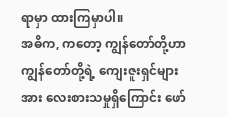ရာမှာ ထားကြမှာပါ။
အဓိက, ကတော့ ကျွန်တော်တို့ဟာ ကျွန်တော်တို့ရဲ့ ကျေးဇူးရှင်များအား လေးစားသမှုရှိကြောင်း ဖော်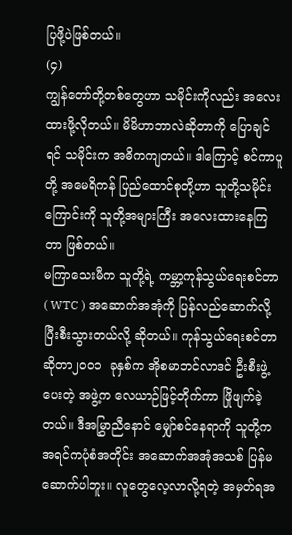ပြဖို့ပဲဖြစ်တယ်။
(၄)
ကျွန်တော်တို့တစ်တွေဟာ သမိုင်းကိုလည်း အလေးထားဖို့လိုတယ်။ မိမိဟာဘာလဲဆိုတာကို ပြောချင်ရင် သမိုင်းက အဓိကကျတယ်။ ဒါကြောင့် စင်ကာပူတို့ အမေရိကန် ပြည်ထောင်စုတို့ဟာ သူတို့သမိုင်းကြောင်းကို သူတို့အများကြီး အလေးထားနေကြတာ ဖြစ်တယ်။
မကြာသေးမီက သူတို့ရဲ့ ကမ္ဘာ့ကုန်သွယ်ရေးစင်တာ ( WTC ) အဆောက်အအုံကို ပြန်လည်ဆောက်လို့ ပြီးစီးသွားတယ်လို့ ဆိုတယ်။ ကုန်သွယ်ရေးစင်တာဆိုတာ၂၀၀၁  ခုနှစ်က အိုစမာဘင်လာဒင် ဦးစီးဖွဲ့ပေးတဲ့ အဖွဲ့က လေယာဉ်ဖြင့်တိုက်ကာ ဖြိုဖျက်ခဲ့တယ်။ ဒီအမြွှာညီနောင် မျှော်စင်နေရာကို သူတို့က အရင်ကပုံစံအတိုင်း အဆောက်အအုံအသစ် ပြန်မဆောက်ပါဘူး။ လူတွေလေ့လာလို့ရတဲ့ အမှတ်ရအ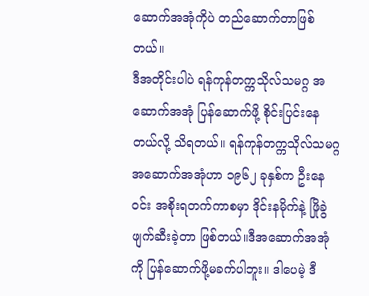ဆောက်အအုံကိုပဲ တည်ဆောက်တာဖြစ်တယ်။
ဒီအတိုင်းပါပဲ ရန်ကုန်တက္ကသိုလ်သမဂ္ဂ အဆောက်အအုံ ပြန်ဆောက်ဖို့ စိုင်းပြင်းနေတယ်လို့ သိရတယ်။ ရန်ကုန်တက္ကသိုလ်သမဂ္ဂ အဆောက်အအုံဟာ ၁၉၆၂ ခုနှစ်က ဦးနေဝင်း အစိုးရတက်ကာစမှာ ဒိုင်းနမိုက်နဲ့ ဖြိုခွဲဖျက်ဆီးခဲ့တာ ဖြစ်တယ်။ဒီအဆောက်အအုံကို ပြန်ဆောက်ဖို့မခက်ပါဘူး။ ဒါပေမဲ့ ဒီ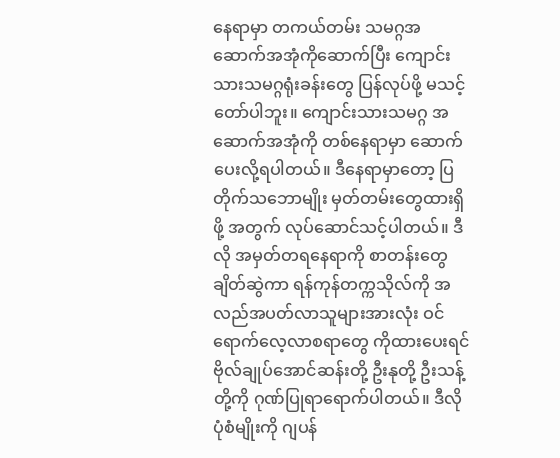နေရာမှာ တကယ်တမ်း သမဂ္ဂအဆောက်အအုံကိုဆောက်ပြီး ကျောင်းသားသမဂ္ဂရုံးခန်းတွေ ပြန်လုပ်ဖို့ မသင့်တော်ပါဘူး။ ကျောင်းသားသမဂ္ဂ အဆောက်အအုံကို တစ်နေရာမှာ ဆောက်ပေးလို့ရပါတယ်။ ဒီနေရာမှာတော့ ပြတိုက်သဘောမျိုး မှတ်တမ်းတွေထားရှိဖို့ အတွက် လုပ်ဆောင်သင့်ပါတယ်။ ဒီလို အမှတ်တရနေရာကို စာတန်းတွေချိတ်ဆွဲကာ ရန်ကုန်တက္ကသိုလ်ကို အလည်အပတ်လာသူများအားလုံး ဝင်ရောက်လေ့လာစရာတွေ ကိုထားပေးရင် ဗိုလ်ချုပ်အောင်ဆန်းတို့ ဦးနုတို့ ဦးသန့်တို့ကို ဂုဏ်ပြုရာရောက်ပါတယ်။ ဒီလိုပုံစံမျိုးကို ဂျပန်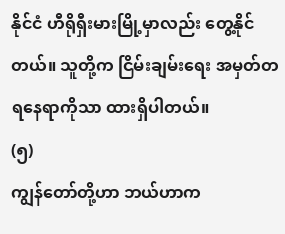နိုင်ငံ ဟီရိုရှီးမားမြို့မှာလည်း တွေ့နိုင်တယ်။ သူတို့က ငြိမ်းချမ်းရေး အမှတ်တရနေရာကိုသာ ထားရှိပါတယ်။
(၅)
ကျွန်တော်တို့ဟာ ဘယ်ဟာက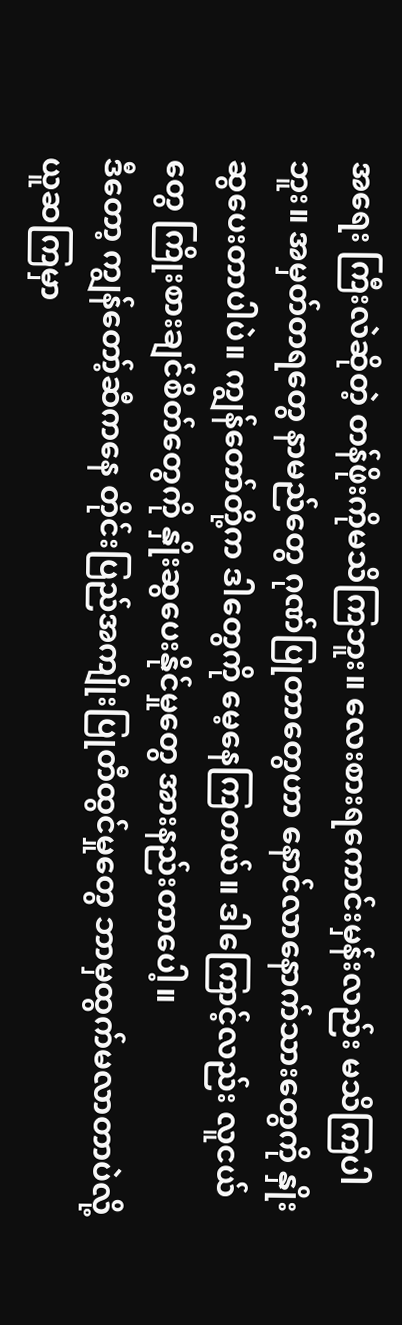အရေး ကြီးလဲဆိုတဲ့ တန်ဖိုးကိုမသိကြဘူး။ လေးစားရကောင်းမှန်းလည်း မသိကြပါဘူး။ အမှတ်တရတွေ နာမည်တွေ ဂုဏ်ပြုတာတွေဟာ နောင်လာနောက်သားတွေကို နှိုးဆွပေးတာပါပဲ။ ကျွန်တော်တို့က ဒါတွေကို မေ့နေကြတယ်။ ဒါကြောင့်လည်း လူငယ်တွေ ကြိုးစားချင်စိတ်တွေကို နှိုးဆွပေးနိုင်မှုတွေ အားနည်းတာပေါ့။
ဒီတော့ ကျွန်တော့်ဆီကနေ တိုင်းပြည်အကျိုးပြုတီထွင်မှုတွေ ဘာမှထွက်မလာတာပဲလို့ ယူဆကြမှာ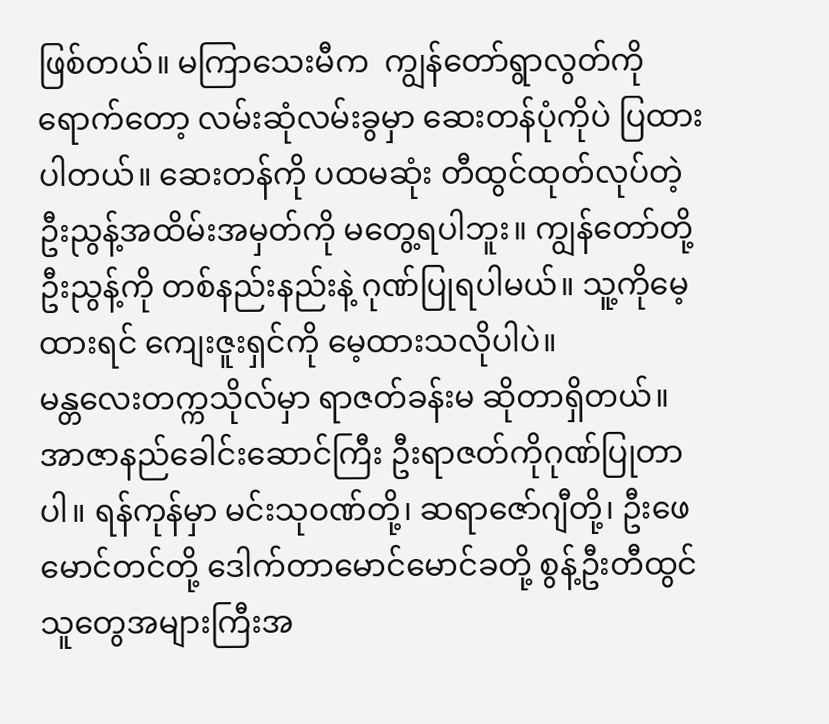ဖြစ်တယ်။ မကြာသေးမီက  ကျွန်တော်ရွာလွတ်ကို ရောက်တော့ လမ်းဆုံလမ်းခွမှာ ဆေးတန်ပုံကိုပဲ ပြထားပါတယ်။ ဆေးတန်ကို ပထမဆုံး တီထွင်ထုတ်လုပ်တဲ့ ဦးညွန့်အထိမ်းအမှတ်ကို မတွေ့ရပါဘူး။ ကျွန်တော်တို့ ဦးညွန့်ကို တစ်နည်းနည်းနဲ့ ဂုဏ်ပြုရပါမယ်။ သူ့ကိုမေ့ထားရင် ကျေးဇူးရှင်ကို မေ့ထားသလိုပါပဲ။
မန္တလေးတက္ကသိုလ်မှာ ရာဇတ်ခန်းမ ဆိုတာရှိတယ်။ အာဇာနည်ခေါင်းဆောင်ကြီး ဦးရာဇတ်ကိုဂုဏ်ပြုတာပါ။ ရန်ကုန်မှာ မင်းသုဝဏ်တို့၊ ဆရာဇော်ဂျီတို့၊ ဦးဖေမောင်တင်တို့ ဒေါက်တာမောင်မောင်ခတို့ စွန့်ဦးတီထွင် သူတွေအများကြီးအ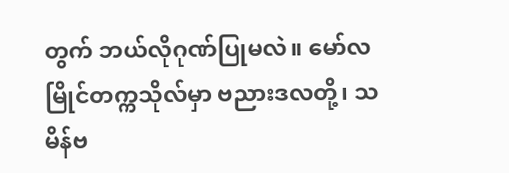တွက် ဘယ်လိုဂုဏ်ပြုမလဲ။ မော်လမြိုင်တက္ကသိုလ်မှာ ဗညားဒလတို့၊ သမိန်ဗ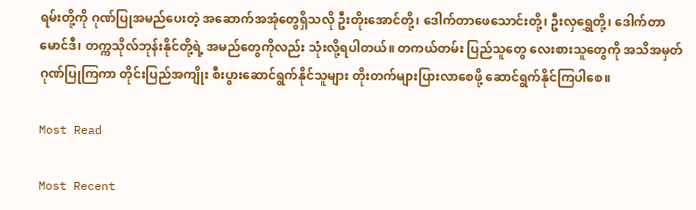ရမ်းတို့ကို ဂုဏ်ပြုအမည်ပေးတဲ့ အဆောက်အအုံတွေရှိသလို ဦးတိုးအောင်တို့၊ ဒေါက်တာဖေသောင်းတို့၊ ဦးလှရွှေတို့၊ ဒေါက်တာမောင်ဒီ၊ တက္ကသိုလ်ဘုန်းနိုင်တို့ရဲ့ အမည်တွေကိုလည်း သုံးလို့ရပါတယ်။ တကယ်တမ်း ပြည်သူတွေ လေးစားသူတွေကို အသိအမှတ်ဂုဏ်ပြုကြကာ တိုင်းပြည်အကျိုး စီးပွားဆောင်ရွက်နိုင်သူများ တိုးတက်များပြားလာစေဖို့ ဆောင်ရွက်နိုင်ကြပါစေ။

Most Read

Most Recent